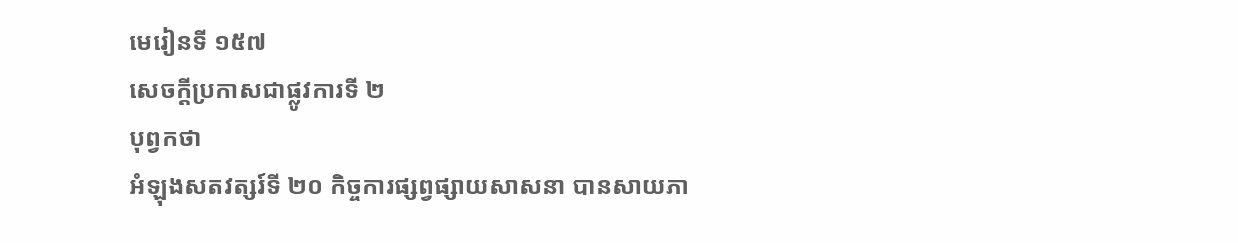មេរៀនទី ១៥៧
សេចក្តីប្រកាសជាផ្លូវការទី ២
បុព្វកថា
អំឡុងសតវត្សរ៍ទី ២០ កិច្ចការផ្សព្វផ្សាយសាសនា បានសាយភា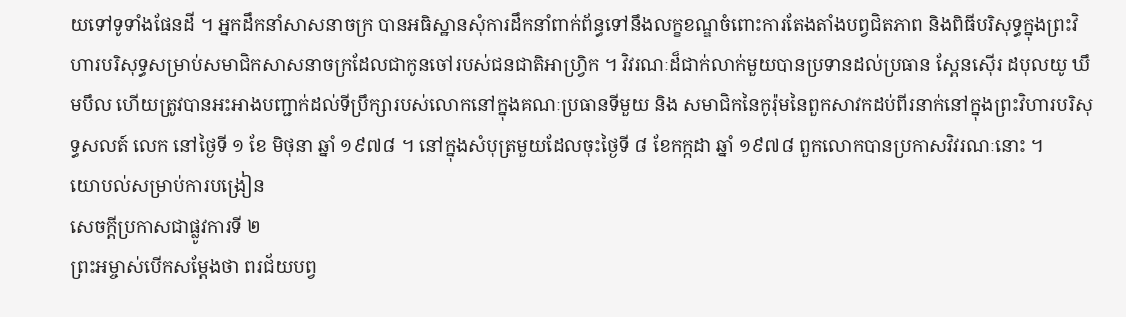យទៅទូទាំងផែនដី ។ អ្នកដឹកនាំសាសនាចក្រ បានអធិស្ឋានសុំការដឹកនាំពាក់ព័ន្ធទៅនឹងលក្ខខណ្ឌចំពោះការតែងតាំងបព្វជិតភាព និងពិធីបរិសុទ្ធក្នុងព្រះវិហារបរិសុទ្ធសម្រាប់សមាជិកសាសនាចក្រដែលជាកូនចៅរបស់ជនជាតិអាហ្វ្រិក ។ វិវរណៈដ៏ជាក់លាក់មួយបានប្រទានដល់ប្រធាន ស្ពែនស៊ើរ ដបុលយូ ឃឹមបឹល ហើយត្រូវបានអះអាងបញ្ជាក់ដល់ទីប្រឹក្សារបស់លោកនៅក្នុងគណៈប្រធានទីមួយ និង សមាជិកនៃកូរ៉ុមនៃពួកសាវកដប់ពីរនាក់នៅក្នុងព្រះវិហារបរិសុទ្ធសលត៍ លេក នៅថ្ងៃទី ១ ខែ មិថុនា ឆ្នាំ ១៩៧៨ ។ នៅក្នុងសំបុត្រមួយដែលចុះថ្ងៃទី ៨ ខែកក្កដា ឆ្នាំ ១៩៧៨ ពួកលោកបានប្រកាសវិវរណៈនោះ ។
យោបល់សម្រាប់ការបង្រៀន
សេចក្តីប្រកាសជាផ្លូវការទី ២
ព្រះអម្ចាស់បើកសម្ដែងថា ពរជ័យបព្វ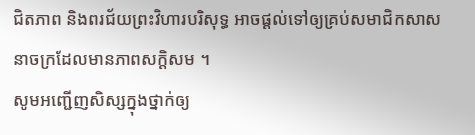ជិតភាព និងពរជ័យព្រះវិហារបរិសុទ្ធ អាចផ្ដល់ទៅឲ្យគ្រប់សមាជិកសាសនាចក្រដែលមានភាពសក្ដិសម ។
សូមអញ្ជើញសិស្សក្នុងថ្នាក់ឲ្យ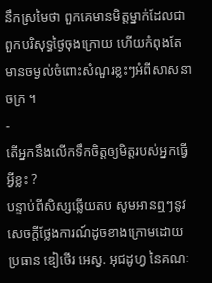នឹកស្រមៃថា ពួកគេមានមិត្តម្នាក់ដែលជាពួកបរិសុទ្ធថ្ងៃចុងក្រោយ ហើយកំពុងតែមានចម្ងល់ចំពោះសំណួរខ្លះៗអំពីសាសនាចក្រ ។
-
តើអ្នកនឹងលើកទឹកចិត្តឲ្យមិត្តរបស់អ្នកធ្វើអ្វីខ្លះ ?
បន្ទាប់ពីសិស្សឆ្លើយតប សូមអានឮៗនូវសេចក្ដីថ្លែងការណ៍ដូចខាងក្រោមដោយប្រធាន ឌៀថើរ អេស្វ. អុជដូហ្វ នៃគណៈ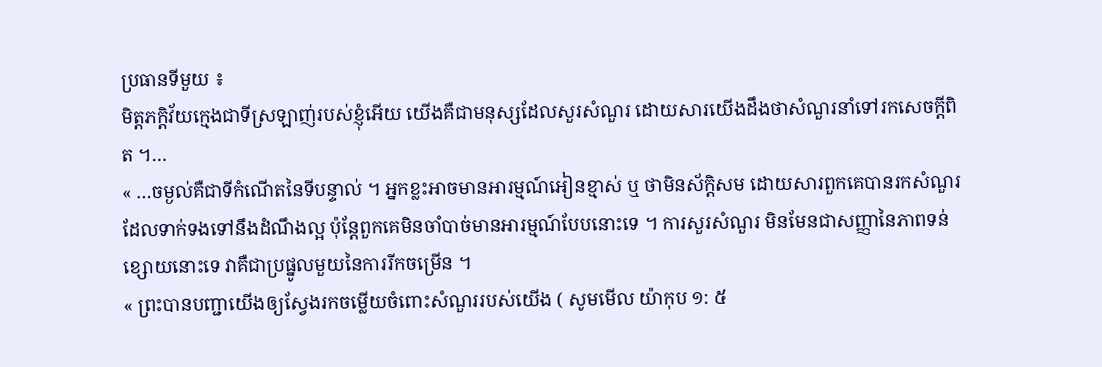ប្រធានទីមួយ ៖
មិត្តភក្ដិវ័យក្មេងជាទីស្រឡាញ់របស់ខ្ញុំអើយ យើងគឺជាមនុស្សដែលសួរសំណួរ ដោយសារយើងដឹងថាសំណួរនាំទៅរកសេចក្ដីពិត ។…
« …ចម្ងល់គឺជាទីកំណើតនៃទីបន្ទាល់ ។ អ្នកខ្លះអាចមានអារម្មណ៍អៀនខ្មាស់ ឬ ថាមិនស័ក្ដិសម ដោយសារពួកគេបានរកសំណួរដែលទាក់ទងទៅនឹងដំណឹងល្អ ប៉ុន្ដែពួកគេមិនចាំបាច់មានអារម្មណ៍បែបនោះទេ ។ ការសួរសំណួរ មិនមែនជាសញ្ញានៃភាពទន់ខ្សោយនោះទេ វាគឺជាប្រផ្នូលមួយនៃការរីកចម្រើន ។
« ព្រះបានបញ្ជាយើងឲ្យស្វែងរកចម្លើយចំពោះសំណួររបស់យើង ( សូមមើល យ៉ាកុប ១: ៥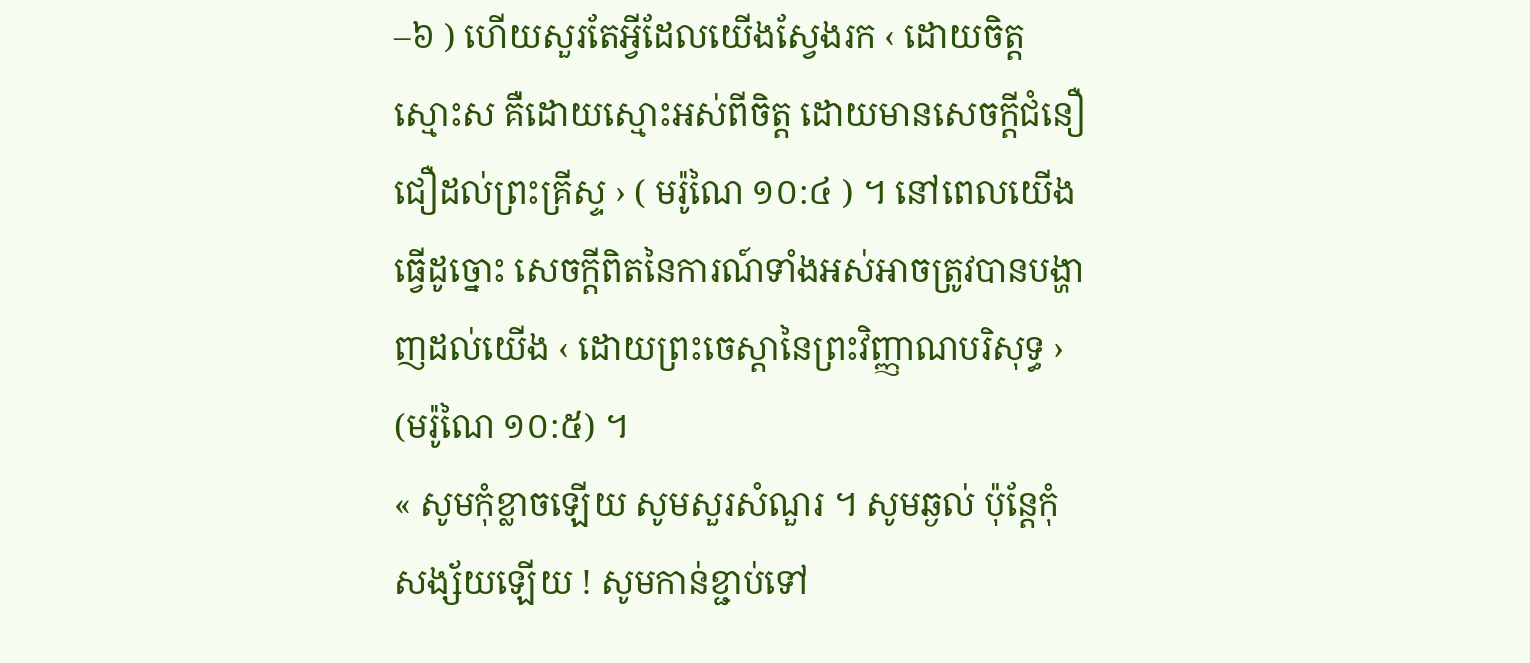–៦ ) ហើយសួរតែអ្វីដែលយើងស្វែងរក ‹ ដោយចិត្តស្មោះស គឺដោយស្មោះអស់ពីចិត្ត ដោយមានសេចក្ដីជំនឿជឿដល់ព្រះគ្រីស្ទ › ( មរ៉ូណៃ ១០:៤ ) ។ នៅពេលយើងធ្វើដូច្នោះ សេចក្ដីពិតនៃការណ៍ទាំងអស់អាចត្រូវបានបង្ហាញដល់យើង ‹ ដោយព្រះចេស្ដានៃព្រះវិញ្ញាណបរិសុទ្ធ › (មរ៉ូណៃ ១០:៥) ។
« សូមកុំខ្លាចឡើយ សូមសួរសំណួរ ។ សូមឆ្ងល់ ប៉ុន្ដែកុំសង្ស័យឡើយ ! សូមកាន់ខ្ជាប់ទៅ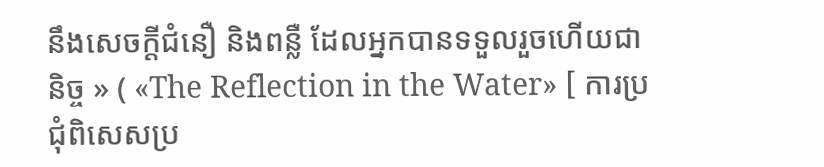នឹងសេចក្ដីជំនឿ និងពន្លឺ ដែលអ្នកបានទទួលរួចហើយជានិច្ច » ( «The Reflection in the Water» [ ការប្រជុំពិសេសប្រ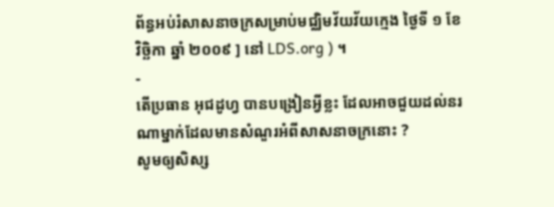ព័ន្ធអប់រំសាសនាចក្រសម្រាប់មជ្ឈិមវ័យវ័យក្មេង ថ្ងៃទី ១ ខែ វិច្ឆិកា ឆ្នាំ ២០០៩ ] នៅ LDS.org ) ។
-
តើប្រធាន អុជដូហ្វ បានបង្រៀនអ្វីខ្លះ ដែលអាចជួយដល់នរណាម្នាក់ដែលមានសំណួរអំពីសាសនាចក្រនោះ ?
សូមឲ្យសិស្ស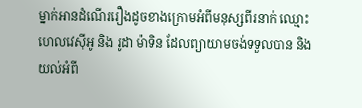ម្នាក់អានដំណើររឿងដូចខាងក្រោមអំពីមនុស្សពីរនាក់ ឈ្មោះ ហេលវេស៊ីអូ និង រូដា ម៉ាទិន ដែលព្យាយាមចង់ទទួលបាន និងយល់អំពី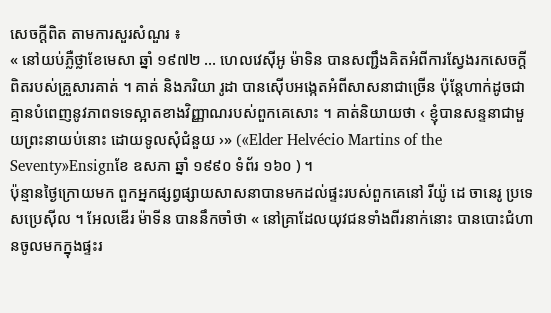សេចក្ដីពិត តាមការសួរសំណួរ ៖
« នៅយប់ភ្លឺថ្លាខែមេសា ឆ្នាំ ១៩៧២ … ហេលវេស៊ីអូ ម៉ាទិន បានសញ្ជឹងគិតអំពីការស្វែងរកសេចក្ដីពិតរបស់គ្រួសារគាត់ ។ គាត់ និងភរិយា រូដា បានស៊ើបអង្កេតអំពីសាសនាជាច្រើន ប៉ុន្តែហាក់ដូចជាគ្មានបំពេញនូវភាពទទេស្អាតខាងវិញ្ញាណរបស់ពួកគេសោះ ។ គាត់និយាយថា ‹ ខ្ញុំបានសន្ទនាជាមួយព្រះនាយប់នោះ ដោយទូលសុំជំនួយ ›» («Elder Helvécio Martins of the Seventy»Ensignខែ ឧសភា ឆ្នាំ ១៩៩០ ទំព័រ ១៦០ ) ។
ប៉ុន្មានថ្ងៃក្រោយមក ពួកអ្នកផ្សព្វផ្សាយសាសនាបានមកដល់ផ្ទះរបស់ពួកគេនៅ រីយ៉ូ ដេ ចានេរូ ប្រទេសប្រេស៊ីល ។ អែលឌើរ ម៉ាទីន បាននឹកចាំថា « នៅគ្រាដែលយុវជនទាំងពីរនាក់នោះ បានបោះជំហានចូលមកក្នុងផ្ទះរ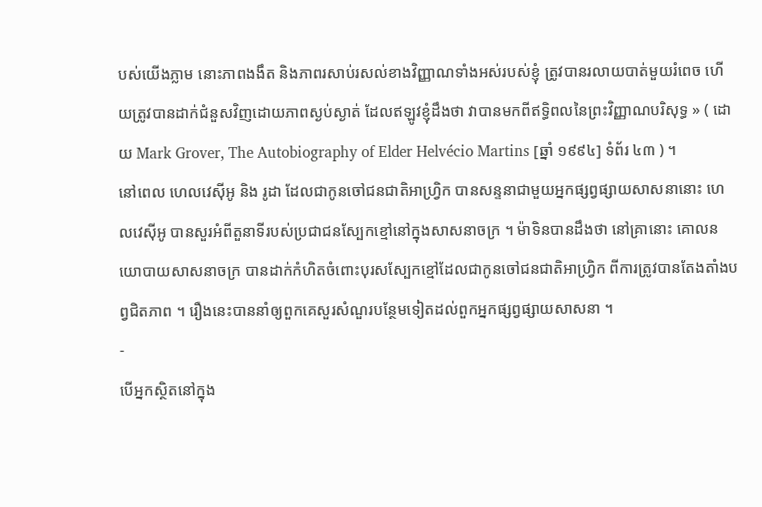បស់យើងភ្លាម នោះភាពងងឹត និងភាពរសាប់រសល់ខាងវិញ្ញាណទាំងអស់របស់ខ្ញុំ ត្រូវបានរលាយបាត់មួយរំពេច ហើយត្រូវបានដាក់ជំនួសវិញដោយភាពស្ងប់ស្ងាត់ ដែលឥឡូវខ្ញុំដឹងថា វាបានមកពីឥទ្ធិពលនៃព្រះវិញ្ញាណបរិសុទ្ធ » ( ដោយ Mark Grover, The Autobiography of Elder Helvécio Martins [ឆ្នាំ ១៩៩៤] ទំព័រ ៤៣ ) ។
នៅពេល ហេលវេស៊ីអូ និង រូដា ដែលជាកូនចៅជនជាតិអាហ្វ្រិក បានសន្ទនាជាមួយអ្នកផ្សព្វផ្សាយសាសនានោះ ហេលវេស៊ីអូ បានសួរអំពីតួនាទីរបស់ប្រជាជនស្បែកខ្មៅនៅក្នុងសាសនាចក្រ ។ ម៉ាទិនបានដឹងថា នៅគ្រានោះ គោលនយោបាយសាសនាចក្រ បានដាក់កំហិតចំពោះបុរសស្បែកខ្មៅដែលជាកូនចៅជនជាតិអាហ្វ្រិក ពីការត្រូវបានតែងតាំងបព្វជិតភាព ។ រឿងនេះបាននាំឲ្យពួកគេសួរសំណួរបន្ថែមទៀតដល់ពួកអ្នកផ្សព្វផ្សាយសាសនា ។
-
បើអ្នកស្ថិតនៅក្នុង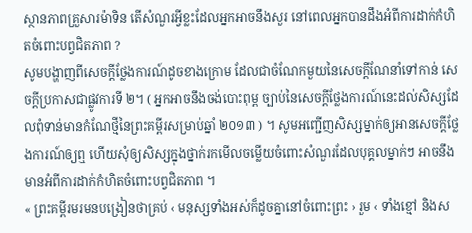ស្ថានភាពគ្រួសារម៉ាទិន តើសំណួរអ្វីខ្លះដែលអ្នកអាចនឹងសួរ នៅពេលអ្នកបានដឹងអំពីការដាក់កំហិតចំពោះបព្វជិតភាព ?
សូមបង្ហាញពីសេចក្ដីថ្លែងការណ៍ដូចខាងក្រោម ដែលជាចំណែកមួយនៃសេចក្ដីណែនាំទៅកាន់ សេចក្ដីប្រកាសជាផ្លូវការទី ២។ ( អ្នកអាចនឹងចង់បោះពុម្ព ច្បាប់នៃសេចក្ដីថ្លែងការណ៍នេះដល់សិស្សដែលពុំទាន់មានកំណែថ្មីនៃព្រះគម្ពីរសម្រាប់ឆ្នាំ ២០១៣ ) ។ សូមអញ្ជើញសិស្សម្នាក់ឲ្យអានសេចក្ដីថ្លែងការណ៍ឲ្យឮ ហើយសុំឲ្យសិស្សក្នុងថ្នាក់រកមើលចម្លើយចំពោះសំណួរដែលបុគ្គលម្នាក់ៗ អាចនឹងមានអំពីការដាក់កំហិតចំពោះបព្វជិតភាព ។
« ព្រះគម្ពីរមរមនបង្រៀនថាគ្រប់ ‹ មនុស្សទាំងអស់ក៏ដូចគ្នានៅចំពោះព្រះ › រួម ‹ ទាំងខ្មៅ និងស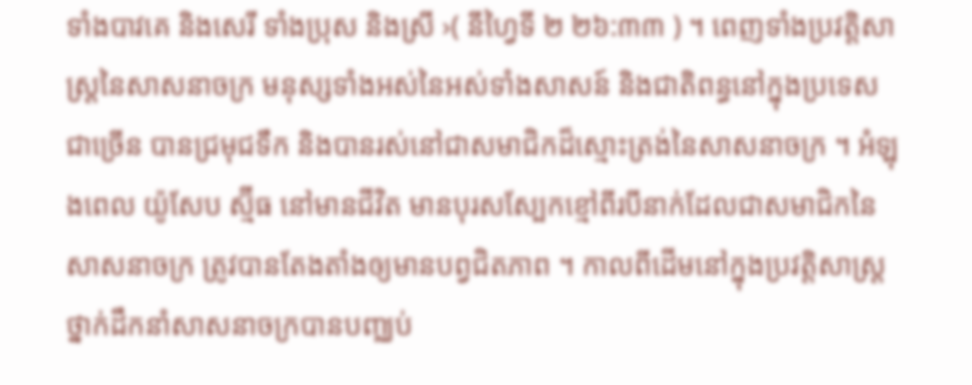ទាំងបាវគេ និងសេរី ទាំងប្រុស និងស្រី ›( នីហ្វៃទី ២ ២៦:៣៣ ) ។ ពេញទាំងប្រវត្តិសាស្ដ្រនៃសាសនាចក្រ មនុស្សទាំងអស់នៃអស់ទាំងសាសន៍ និងជាតិពន្ធនៅក្នុងប្រទេសជាច្រើន បានជ្រមុជទឹក និងបានរស់នៅជាសមាជិកដ៏ស្មោះត្រង់នៃសាសនាចក្រ ។ អំឡុងពេល យ៉ូសែប ស្ម៊ីធ នៅមានជីវិត មានបុរសស្បែកខ្មៅពីរបីនាក់ដែលជាសមាជិកនៃសាសនាចក្រ ត្រូវបានតែងតាំងឲ្យមានបព្វជិតភាព ។ កាលពីដើមនៅក្នុងប្រវត្តិសាស្ដ្រ ថ្នាក់ដឹកនាំសាសនាចក្របានបញ្ឈប់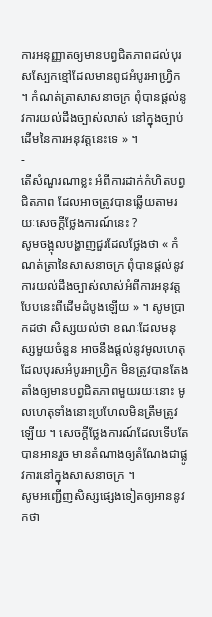ការអនុញ្ញាតឲ្យមានបព្វជិតភាពដល់បុរសស្បែកខ្មៅដែលមានពូជអំបូរអាហ្រ្វិក ។ កំណត់ត្រាសាសនាចក្រ ពុំបានផ្ដល់នូវការយល់ដឹងច្បាស់លាស់ នៅក្នុងច្បាប់ដើមនៃការអនុវត្តនេះទេ » ។
-
តើសំណួរណាខ្លះ អំពីការដាក់កំហិតបព្វជិតភាព ដែលអាចត្រូវបានឆ្លើយតាមរយៈសេចក្ដីថ្លែងការណ៍នេះ ?
សូមចង្អុលបង្ហាញជួរដែលថ្លែងថា « កំណត់ត្រានៃសាសនាចក្រ ពុំបានផ្ដល់នូវការយល់ដឹងច្បាស់លាស់អំពីការអនុវត្តបែបនេះពីដើមដំបូងឡើយ » ។ សូមប្រាកដថា សិស្សយល់ថា ខណៈដែលមនុស្សមួយចំនួន អាចនឹងផ្ដល់នូវមូលហេតុដែលបុរសអំបូរអាហ្វ្រិក មិនត្រូវបានតែងតាំងឲ្យមានបព្វជិតភាពមួយរយៈនោះ មូលហេតុទាំងនោះប្រហែលមិនត្រឹមត្រូវឡើយ ។ សេចក្ដីថ្លែងការណ៍ដែលទើបតែបានអានរួច មានតំណាងឲ្យតំណែងជាផ្លូវការនៅក្នុងសាសនាចក្រ ។
សូមអញ្ជើញសិស្សផ្សេងទៀតឲ្យអាននូវកថា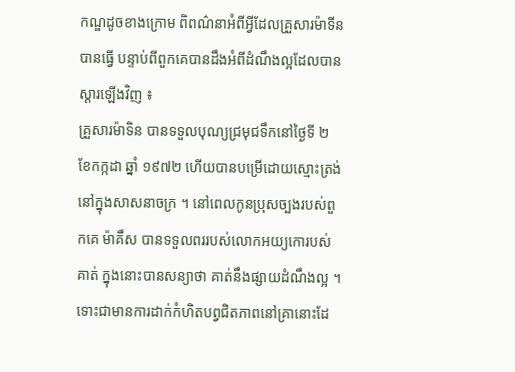កណ្ឌដូចខាងក្រោម ពិពណ៌នាអំពីអ្វីដែលគ្រួសារម៉ាទីន បានធ្វើ បន្ទាប់ពីពួកគេបានដឹងអំពីដំណឹងល្អដែលបានស្ដារឡើងវិញ ៖
គ្រួសារម៉ាទិន បានទទួលបុណ្យជ្រមុជទឹកនៅថ្ងៃទី ២ ខែកក្កដា ឆ្នាំ ១៩៧២ ហើយបានបម្រើដោយស្មោះត្រង់នៅក្នុងសាសនាចក្រ ។ នៅពេលកូនប្រុសច្បងរបស់ពួកគេ ម៉ាគឹស បានទទួលពររបស់លោកអយ្យកោរបស់គាត់ ក្នុងនោះបានសន្យាថា គាត់នឹងផ្សាយដំណឹងល្អ ។ ទោះជាមានការដាក់កំហិតបព្វជិតភាពនៅគ្រានោះដែ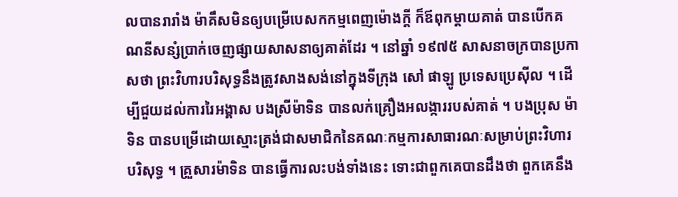លបានរារាំង ម៉ាគឹសមិនឲ្យបម្រើបេសកកម្មពេញម៉ោងក្ដី ក៏ឪពុកម្ដាយគាត់ បានបើកគណនីសន្សំប្រាក់ចេញផ្សាយសាសនាឲ្យគាត់ដែរ ។ នៅឆ្នាំ ១៩៧៥ សាសនាចក្របានប្រកាសថា ព្រះវិហារបរិសុទ្ធនឹងត្រូវសាងសង់នៅក្នុងទីក្រុង សៅ ផាឡូ ប្រទេសប្រេស៊ីល ។ ដើម្បីជួយដល់ការរៃអង្គាស បងស្រីម៉ាទិន បានលក់គ្រឿងអលង្ការរបស់គាត់ ។ បងប្រុស ម៉ាទិន បានបម្រើដោយស្មោះត្រង់ជាសមាជិកនៃគណៈកម្មការសាធារណៈសម្រាប់ព្រះវិហារបរិសុទ្ធ ។ គ្រួសារម៉ាទិន បានធ្វើការលះបង់ទាំងនេះ ទោះជាពួកគេបានដឹងថា ពួកគេនឹង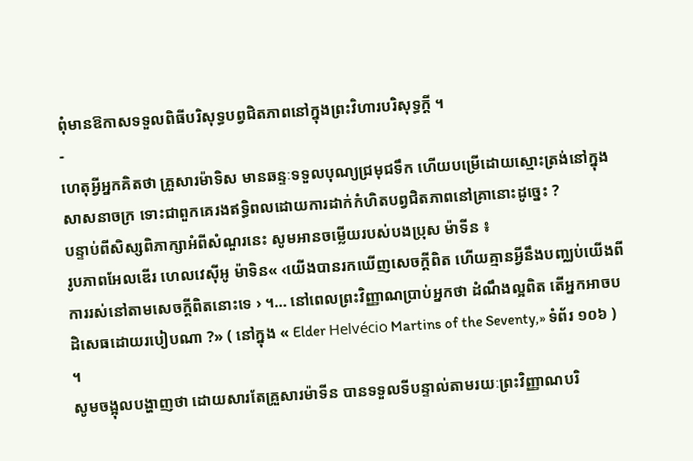ពុំមានឱកាសទទួលពិធីបរិសុទ្ធបព្វជិតភាពនៅក្នុងព្រះវិហារបរិសុទ្ធក្ដី ។
-
ហេតុអ្វីអ្នកគិតថា គ្រួសារម៉ាទិស មានឆន្ទៈទទួលបុណ្យជ្រមុជទឹក ហើយបម្រើដោយស្មោះត្រង់នៅក្នុងសាសនាចក្រ ទោះជាពួកគេរងឥទ្ធិពលដោយការដាក់កំហិតបព្វជិតភាពនៅគ្រានោះដូច្នេះ ?
បន្ទាប់ពីសិស្សពិភាក្សាអំពីសំណួរនេះ សូមអានចម្លើយរបស់បងប្រុស ម៉ាទីន ៖
រូបភាពអែលឌើរ ហេលវេស៊ីអូ ម៉ាទិន« ‹យើងបានរកឃើញសេចក្ដីពិត ហើយគ្មានអ្វីនឹងបញ្ឈប់យើងពីការរស់នៅតាមសេចក្ដីពិតនោះទេ › ។… នៅពេលព្រះវិញ្ញាណប្រាប់អ្នកថា ដំណឹងល្អពិត តើអ្នកអាចបដិសេធដោយរបៀបណា ?» ( នៅក្នុង « Elder Helvécio Martins of the Seventy,» ទំព័រ ១០៦ ) ។
សូមចង្អុលបង្ហាញថា ដោយសារតែគ្រួសារម៉ាទីន បានទទួលទីបន្ទាល់តាមរយៈព្រះវិញ្ញាណបរិ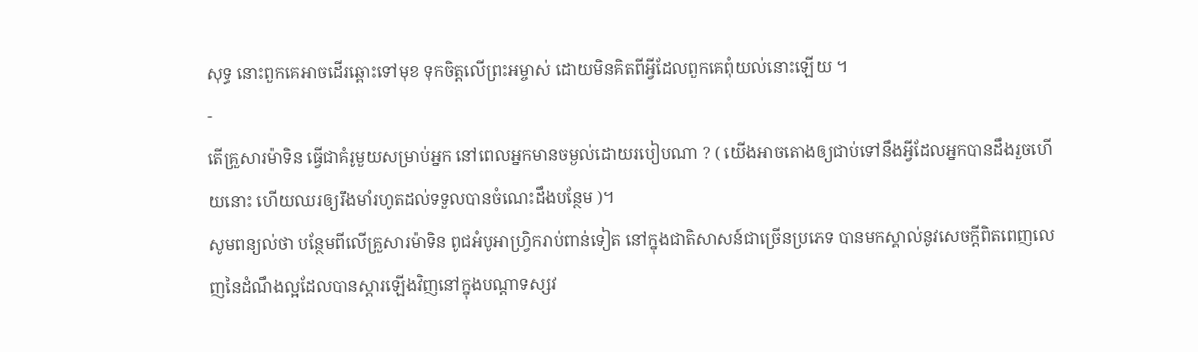សុទ្ធ នោះពួកគេអាចដើរឆ្ពោះទៅមុខ ទុកចិត្តលើព្រះអម្ចាស់ ដោយមិនគិតពីអ្វីដែលពួកគេពុំយល់នោះឡើយ ។
-
តើគ្រួសារម៉ាទិន ធ្វើជាគំរូមួយសម្រាប់អ្នក នៅពេលអ្នកមានចម្ងល់ដោយរបៀបណា ? ( យើងអាចតោងឲ្យជាប់ទៅនឹងអ្វីដែលអ្នកបានដឹងរួចហើយនោះ ហើយឈរឲ្យរឹងមាំរហូតដល់ទទួលបានចំណេះដឹងបន្ថែម )។
សូមពន្យល់ថា បន្ថែមពីលើគ្រួសារម៉ាទិន ពូជអំបូអាហ្វ្រិករាប់ពាន់ទៀត នៅក្នុងជាតិសាសន៍ជាច្រើនប្រភេទ បានមកស្គាល់នូវសេចក្ដីពិតពេញលេញនៃដំណឹងល្អដែលបានស្ដារឡើងវិញនៅក្នុងបណ្តាទស្សវ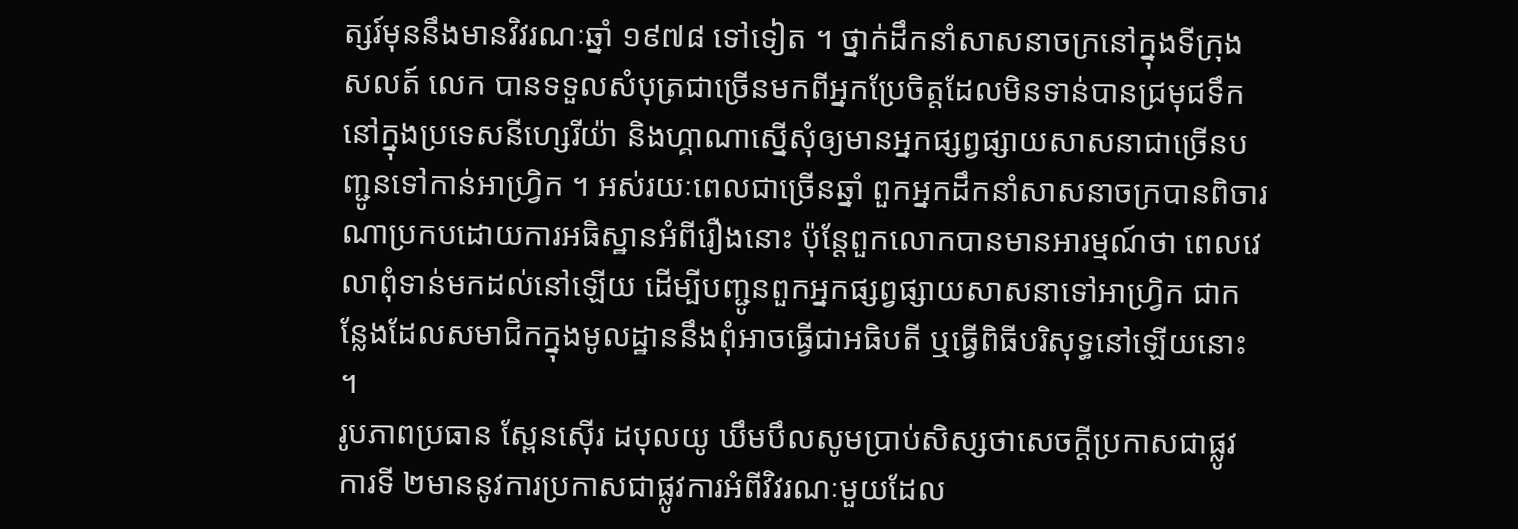ត្សរ៍មុននឹងមានវិវរណៈឆ្នាំ ១៩៧៨ ទៅទៀត ។ ថ្នាក់ដឹកនាំសាសនាចក្រនៅក្នុងទីក្រុងសលត៍ លេក បានទទួលសំបុត្រជាច្រើនមកពីអ្នកប្រែចិត្តដែលមិនទាន់បានជ្រមុជទឹកនៅក្នុងប្រទេសនីហ្សេរីយ៉ា និងហ្គាណាស្នើសុំឲ្យមានអ្នកផ្សព្វផ្សាយសាសនាជាច្រើនបញ្ជូនទៅកាន់អាហ្វ្រិក ។ អស់រយៈពេលជាច្រើនឆ្នាំ ពួកអ្នកដឹកនាំសាសនាចក្របានពិចារណាប្រកបដោយការអធិស្ឋានអំពីរឿងនោះ ប៉ុន្តែពួកលោកបានមានអារម្មណ៍ថា ពេលវេលាពុំទាន់មកដល់នៅឡើយ ដើម្បីបញ្ជូនពួកអ្នកផ្សព្វផ្សាយសាសនាទៅអាហ្វ្រិក ជាកន្លែងដែលសមាជិកក្នុងមូលដ្ឋាននឹងពុំអាចធ្វើជាអធិបតី ឬធ្វើពិធីបរិសុទ្ធនៅឡើយនោះ ។
រូបភាពប្រធាន ស្ពែនស៊ើរ ដបុលយូ ឃឹមបឹលសូមប្រាប់សិស្សថាសេចក្ដីប្រកាសជាផ្លូវការទី ២មាននូវការប្រកាសជាផ្លូវការអំពីវិវរណៈមួយដែល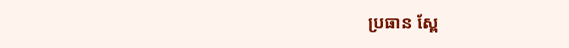ប្រធាន ស្ពែ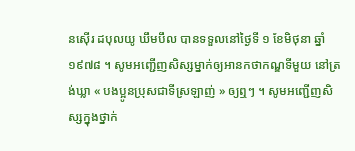នស៊ើរ ដបុលយូ ឃឹមបឹល បានទទួលនៅថ្ងៃទី ១ ខែមិថុនា ឆ្នាំ ១៩៧៨ ។ សូមអញ្ជើញសិស្សម្នាក់ឲ្យអានកថាកណ្ឌទីមួយ នៅត្រង់ឃ្លា « បងប្អូនប្រុសជាទីស្រឡាញ់ » ឲ្យឮៗ ។ សូមអញ្ជើញសិស្សក្នុងថ្នាក់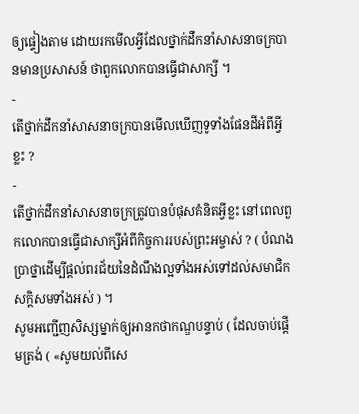ឲ្យផ្ទៀងតាម ដោយរកមើលអ្វីដែលថ្នាក់ដឹកនាំសាសនាចក្របានមានប្រសាសន៍ ថាពួកលោកបានធ្វើជាសាក្សី ។
-
តើថ្នាក់ដឹកនាំសាសនាចក្របានមើលឃើញទូទាំងផែនដីអំពីអ្វីខ្លះ ?
-
តើថ្នាក់ដឹកនាំសាសនាចក្រត្រូវបានបំផុសគំនិតអ្វីខ្លះ នៅពេលពួកលោកបានធ្វើជាសាក្សីអំពីកិច្ចការរបស់ព្រះអម្ចាស់ ? ( បំណងប្រាថ្នាដើម្បីផ្ដល់ពរជ័យនៃដំណឹងល្អទាំងអស់ទៅដល់សមាជិកសក្ដិសមទាំងអស់ ) ។
សូមអញ្ជើញសិស្សម្នាក់ឲ្យអានកថាកណ្ឌបន្ទាប់ ( ដែលចាប់ផ្ដើមត្រង់ ( «សូមយល់ពីសេ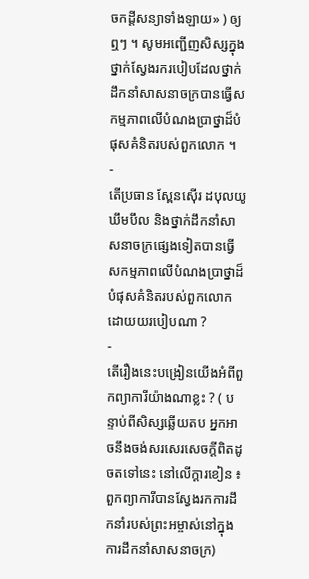ចកដ្ដីសន្យាទាំងឡាយ» ) ឲ្យឮៗ ។ សូមអញ្ជើញសិស្សក្នុងថ្នាក់ស្វែងរករបៀបដែលថ្នាក់ដឹកនាំសាសនាចក្របានធ្វើសកម្មភាពលើបំណងប្រាថ្នាដ៏បំផុសគំនិតរបស់ពួកលោក ។
-
តើប្រធាន ស្ពែនស៊ើរ ដបុលយូ ឃឹមបឹល និងថ្នាក់ដឹកនាំសាសនាចក្រផ្សេងទៀតបានធ្វើសកម្មភាពលើបំណងប្រាថ្នាដ៏បំផុសគំនិតរបស់ពួកលោកដោយយរបៀបណា ?
-
តើរឿងនេះបង្រៀនយើងអំពីពួកព្យាការីយ៉ាងណាខ្លះ ? ( បន្ទាប់ពីសិស្សឆ្លើយតប អ្នកអាចនឹងចង់សរសេរសេចក្ដីពិតដូចតទៅនេះ នៅលើក្ដារខៀន ៖ ពួកព្យាការីបានស្វែងរកការដឹកនាំរបស់ព្រះអម្ចាស់នៅក្នុងការដឹកនាំសាសនាចក្រ)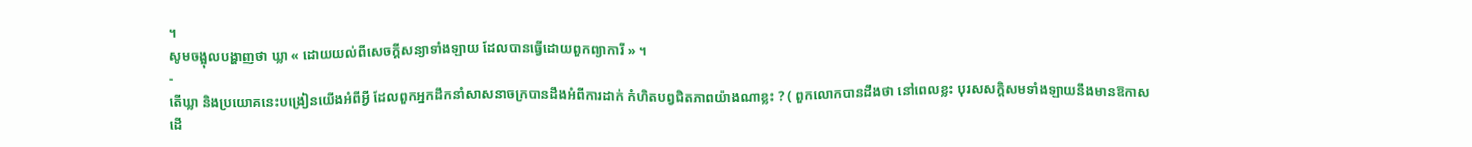។
សូមចង្អុលបង្ហាញថា ឃ្លា « ដោយយល់ពីសេចក្ដីសន្យាទាំងឡាយ ដែលបានធ្វើដោយពួកព្យាការី » ។
-
តើឃ្លា និងប្រយោគនេះបង្រៀនយើងអំពីអ្វី ដែលពួកអ្នកដឹកនាំសាសនាចក្របានដឹងអំពីការដាក់ កំហិតបព្វជិតភាពយ៉ាងណាខ្លះ ? ( ពួកលោកបានដឹងថា នៅពេលខ្លះ បុរសសក្ដិសមទាំងឡាយនឹងមានឱកាសដើ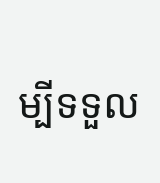ម្បីទទួល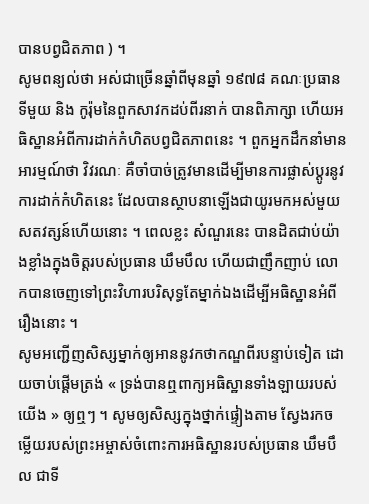បានបព្វជិតភាព ) ។
សូមពន្យល់ថា អស់ជាច្រើនឆ្នាំពីមុនឆ្នាំ ១៩៧៨ គណៈប្រធានទីមួយ និង កូរ៉ុមនៃពួកសាវកដប់ពីរនាក់ បានពិភាក្សា ហើយអធិស្ឋានអំពីការដាក់កំហិតបព្វជិតភាពនេះ ។ ពួកអ្នកដឹកនាំមានអារម្មណ៍ថា វិវរណៈ គឺចាំបាច់ត្រូវមានដើម្បីមានការផ្លាស់ប្ដូរនូវការដាក់កំហិតនេះ ដែលបានស្ថាបនាឡើងជាយូរមកអស់មួយសតវត្សន៍ហើយនោះ ។ ពេលខ្លះ សំណួរនេះ បានដិតជាប់យ៉ាងខ្លាំងក្នុងចិត្តរបស់ប្រធាន ឃឹមបឹល ហើយជាញឹកញាប់ លោកបានចេញទៅព្រះវិហារបរិសុទ្ធតែម្នាក់ឯងដើម្បីអធិស្ឋានអំពីរឿងនោះ ។
សូមអញ្ជើញសិស្សម្នាក់ឲ្យអាននូវកថាកណ្ឌពីរបន្ទាប់ទៀត ដោយចាប់ផ្ដើមត្រង់ « ទ្រង់បានឮពាក្យអធិស្ឋានទាំងឡាយរបស់យើង » ឲ្យឮៗ ។ សូមឲ្យសិស្សក្នុងថ្នាក់ផ្ទៀងតាម ស្វែងរកចម្លើយរបស់ព្រះអម្ចាស់ចំពោះការអធិស្ឋានរបស់ប្រធាន ឃឹមបឹល ជាទី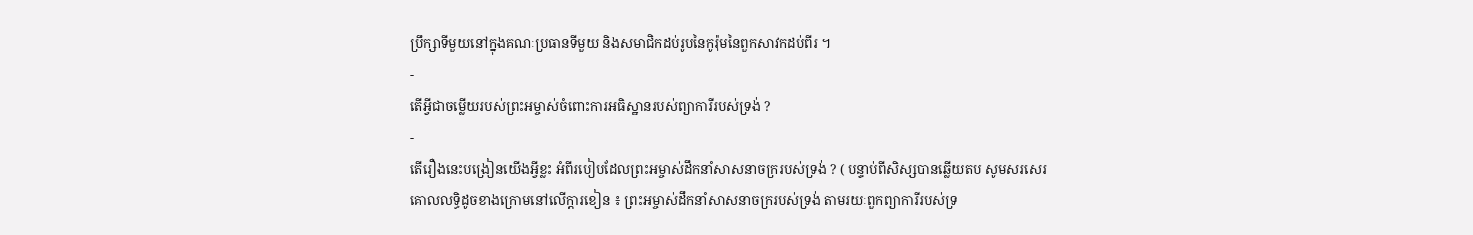ប្រឹក្សាទីមួយនៅក្នុងគណៈប្រធានទីមួយ និងសមាជិកដប់រូបនៃកូរ៉ុមនៃពួកសាវកដប់ពីរ ។
-
តើអ្វីជាចម្លើយរបស់ព្រះអម្ចាស់ចំពោះការអធិស្ឋានរបស់ព្យាការីរបស់ទ្រង់ ?
-
តើរឿងនេះបង្រៀនយើងអ្វីខ្លះ អំពីរបៀបដែលព្រះអម្ចាស់ដឹកនាំសាសនាចក្ររបស់ទ្រង់ ? ( បន្ទាប់ពីសិស្សបានឆ្លើយតប សូមសរសេរគោលលទ្ធិដូចខាងក្រោមនៅលើក្ដារខៀន ៖ ព្រះអម្ចាស់ដឹកនាំសាសនាចក្ររបស់ទ្រង់ តាមរយៈពួកព្យាការីរបស់ទ្រ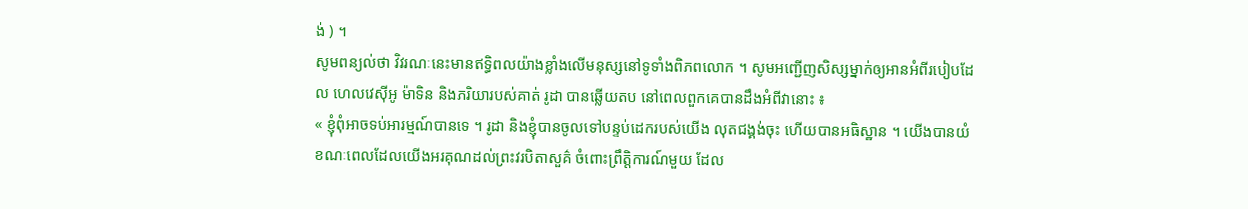ង់ ) ។
សូមពន្យល់ថា វិវរណៈនេះមានឥទ្ធិពលយ៉ាងខ្លាំងលើមនុស្សនៅទូទាំងពិភពលោក ។ សូមអញ្ជើញសិស្សម្នាក់ឲ្យអានអំពីរបៀបដែល ហេលវេស៊ីអូ ម៉ាទិន និងភរិយារបស់គាត់ រូដា បានឆ្លើយតប នៅពេលពួកគេបានដឹងអំពីវានោះ ៖
« ខ្ញុំពុំអាចទប់អារម្មណ៍បានទេ ។ រូដា និងខ្ញុំបានចូលទៅបន្ទប់ដេករបស់យើង លុតជង្គង់ចុះ ហើយបានអធិស្ឋាន ។ យើងបានយំ ខណៈពេលដែលយើងអរគុណដល់ព្រះវរបិតាសួគ៌ ចំពោះព្រឹត្តិការណ៍មួយ ដែល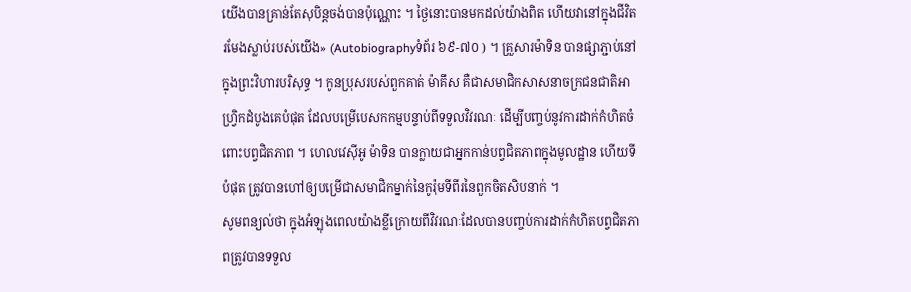យើងបានគ្រាន់តែសុបិន្តចង់បានប៉ុណ្ណោះ ។ ថ្ងៃនោះបានមកដល់យ៉ាងពិត ហើយវានៅក្នុងជីវិតរមែងស្លាប់របស់យើង» (Autobiographyទំព័រ ៦៩-៧០ ) ។ គ្រួសារម៉ាទិន បានផ្សាភ្ជាប់នៅក្នុងព្រះវិហារបរិសុទ្ធ ។ កូនប្រុសរបស់ពួកគាត់ ម៉ាគឹស គឺជាសមាជិកសាសនាចក្រជនជាតិអាហ្វ្រិកដំបូងគេបំផុត ដែលបម្រើបេសកកម្មបន្ទាប់ពីទទួលវិវរណៈ ដើម្បីបញ្ចប់នូវការដាក់កំហិតចំពោះបព្វជិតភាព ។ ហេលវេស៊ីអូ ម៉ាទិន បានក្លាយជាអ្នកកាន់បព្វជិតភាពក្នុងមូលដ្ឋាន ហើយទីបំផុត ត្រូវបានហៅឲ្យបម្រើជាសមាជិកម្នាក់នៃកូរ៉ុមទីពីរនៃពួកចិតសិបនាក់ ។
សូមពន្យល់ថា ក្នុងអំឡុងពេលយ៉ាងខ្លីក្រោយពីវិវរណៈដែលបានបញ្ចប់ការដាក់កំហិតបព្វជិតភាពត្រូវបានទទួល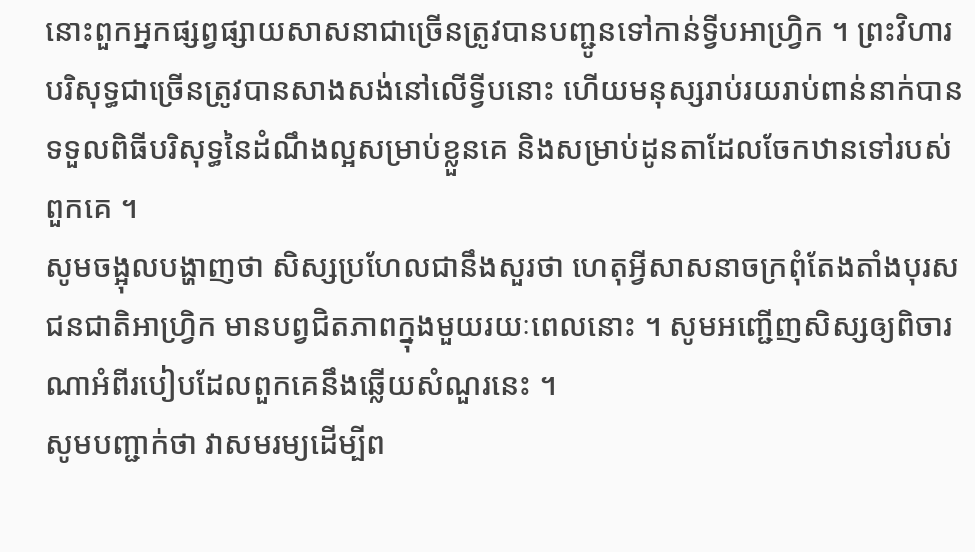នោះពួកអ្នកផ្សព្វផ្សាយសាសនាជាច្រើនត្រូវបានបញ្ជូនទៅកាន់ទ្វីបអាហ្វ្រិក ។ ព្រះវិហារបរិសុទ្ធជាច្រើនត្រូវបានសាងសង់នៅលើទ្វីបនោះ ហើយមនុស្សរាប់រយរាប់ពាន់នាក់បានទទួលពិធីបរិសុទ្ធនៃដំណឹងល្អសម្រាប់ខ្លួនគេ និងសម្រាប់ដូនតាដែលចែកឋានទៅរបស់ពួកគេ ។
សូមចង្អុលបង្ហាញថា សិស្សប្រហែលជានឹងសួរថា ហេតុអ្វីសាសនាចក្រពុំតែងតាំងបុរសជនជាតិអាហ្វ្រិក មានបព្វជិតភាពក្នុងមួយរយៈពេលនោះ ។ សូមអញ្ជើញសិស្សឲ្យពិចារណាអំពីរបៀបដែលពួកគេនឹងឆ្លើយសំណួរនេះ ។
សូមបញ្ជាក់ថា វាសមរម្យដើម្បីព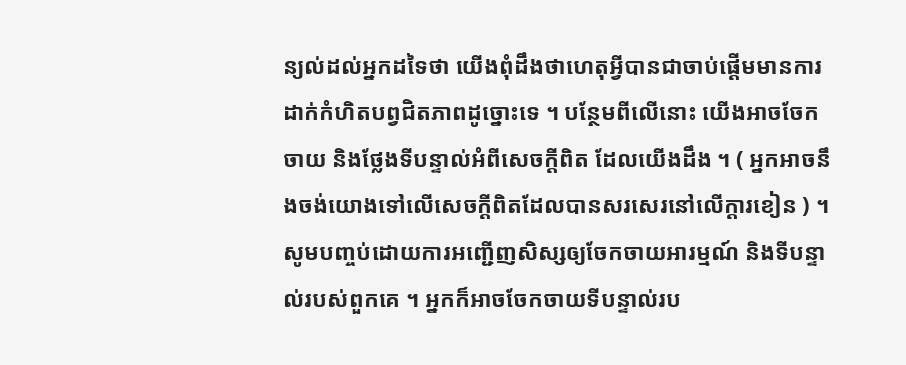ន្យល់ដល់អ្នកដទៃថា យើងពុំដឹងថាហេតុអ្វីបានជាចាប់ផ្ដើមមានការដាក់កំហិតបព្វជិតភាពដូច្នោះទេ ។ បន្ថែមពីលើនោះ យើងអាចចែកចាយ និងថ្លែងទីបន្ទាល់អំពីសេចក្ដីពិត ដែលយើងដឹង ។ ( អ្នកអាចនឹងចង់យោងទៅលើសេចក្ដីពិតដែលបានសរសេរនៅលើក្ដារខៀន ) ។ សូមបញ្ចប់ដោយការអញ្ជើញសិស្សឲ្យចែកចាយអារម្មណ៍ និងទីបន្ទាល់របស់ពួកគេ ។ អ្នកក៏អាចចែកចាយទីបន្ទាល់រប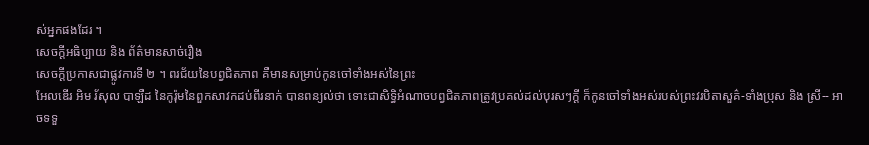ស់អ្នកផងដែរ ។
សេចក្តីអធិប្បាយ និង ព័ត៌មានសាច់រឿង
សេចក្តីប្រកាសជាផ្លូវការទី ២ ។ ពរជ័យនៃបព្វជិតភាព គឺមានសម្រាប់កូនចៅទាំងអស់នៃព្រះ
អែលឌើរ អិម រ័សុល បាឡឺដ នៃកូរ៉ុមនៃពួកសាវកដប់ពីរនាក់ បានពន្យល់ថា ទោះជាសិទ្ធិអំណាចបព្វជិតភាពត្រូវប្រគល់ដល់បុរសៗក្ដី ក៏កូនចៅទាំងអស់របស់ព្រះវរបិតាសួគ៌-ទាំងប្រុស និង ស្រី-- អាចទទួ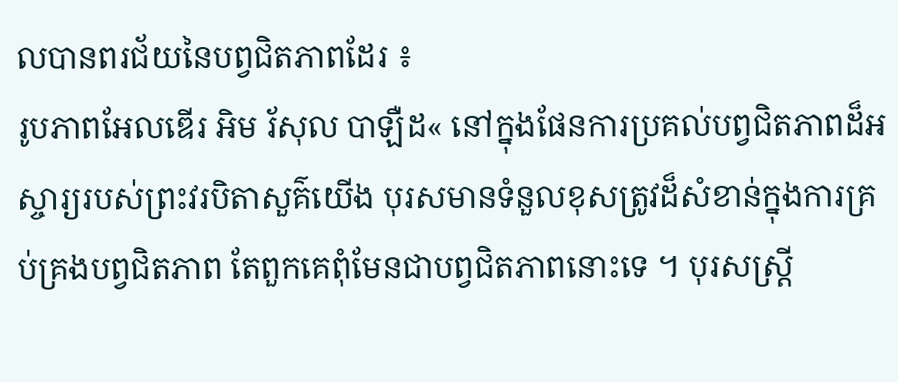លបានពរជ័យនៃបព្វជិតភាពដែរ ៖
រូបភាពអែលឌើរ អិម រ័សុល បាឡឺដ« នៅក្នុងផែនការប្រគល់បព្វជិតភាពដ៏អស្ចារ្យរបស់ព្រះវរបិតាសួគ៌យើង បុរសមានទំនួលខុសត្រូវដ៏សំខាន់ក្នុងការគ្រប់គ្រងបព្វជិតភាព តែពួកគេពុំមែនជាបព្វជិតភាពនោះទេ ។ បុរសស្ត្រី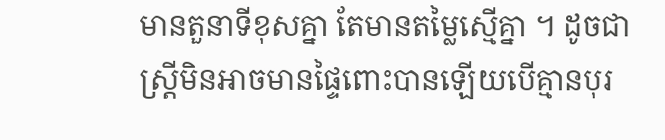មានតួនាទីខុសគ្នា តែមានតម្លៃស្មើគ្នា ។ ដូចជាស្ត្រីមិនអាចមានផ្ទៃពោះបានឡើយបើគ្មានបុរ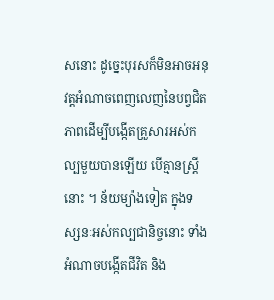សនោះ ដូច្នេះបុរសក៏មិនអាចអនុវត្តអំណាចពេញលេញនៃបព្វជិតភាពដើម្បីបង្កើតគ្រួសារអស់កល្បមួយបានឡើយ បើគ្មានស្ត្រីនោះ ។ ន័យម្យ៉ាងទៀត ក្នុងទស្សនៈអស់កល្បជានិច្ចនោះ ទាំងអំណាចបង្កើតជីវិត និង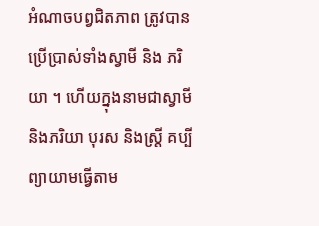អំណាចបព្វជិតភាព ត្រូវបានប្រើប្រាស់ទាំងស្វាមី និង ភរិយា ។ ហើយក្នុងនាមជាស្វាមី និងភរិយា បុរស និងស្ត្រី គប្បីព្យាយាមធ្វើតាម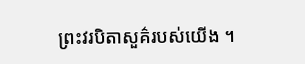ព្រះវរបិតាសួគ៌របស់យើង ។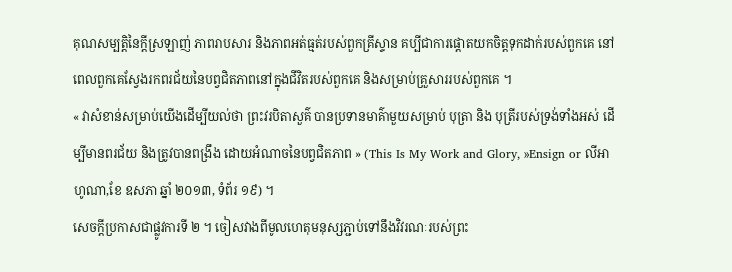គុណសម្បត្តិនៃក្ដីស្រឡាញ់ ភាពរាបសារ និងភាពអត់ធ្មត់របស់ពួកគ្រីស្ទាន គប្បីជាការផ្ដោតយកចិត្តទុកដាក់របស់ពួកគេ នៅពេលពួកគេស្វែងរកពរជ័យនៃបព្វជិតភាពនៅក្នុងជីវិតរបស់ពួកគេ និងសម្រាប់គ្រួសាររបស់ពួកគេ ។
« វាសំខាន់សម្រាប់យើងដើម្បីយល់ថា ព្រះវរបិតាសួគ៌ បានប្រទានមាគ៌ាមួយសម្រាប់ បុត្រា និង បុត្រីរបស់ទ្រង់ទាំងអស់ ដើម្បីមានពរជ័យ និងត្រូវបានពង្រឹង ដោយអំណាចនៃបព្វជិតភាព » (This Is My Work and Glory, »Ensign or លីអាហូណា,ខែ ឧសភា ឆ្នាំ ២០១៣, ទំព័រ ១៩) ។
សេចក្តីប្រកាសជាផ្លូវការទី ២ ។ ចៀសវាងពីមូលហេតុមនុស្សភ្ជាប់ទៅនឹងវិវរណៈរបស់ព្រះ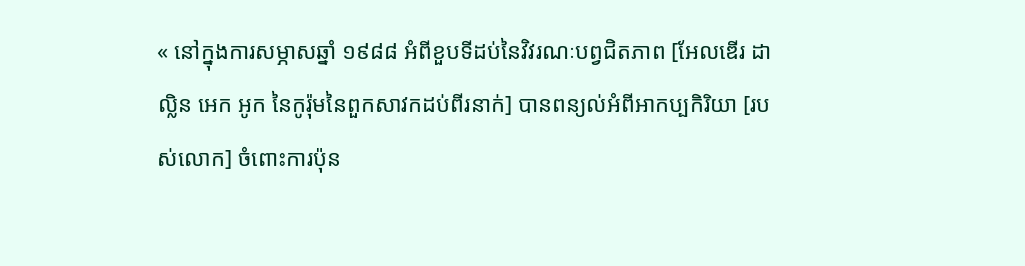« នៅក្នុងការសម្ភាសឆ្នាំ ១៩៨៨ អំពីខួបទីដប់នៃវិវរណៈបព្វជិតភាព [អែលឌើរ ដាល្លិន អេក អូក នៃកូរ៉ុមនៃពួកសាវកដប់ពីរនាក់] បានពន្យល់អំពីអាកប្បកិរិយា [របស់លោក] ចំពោះការប៉ុន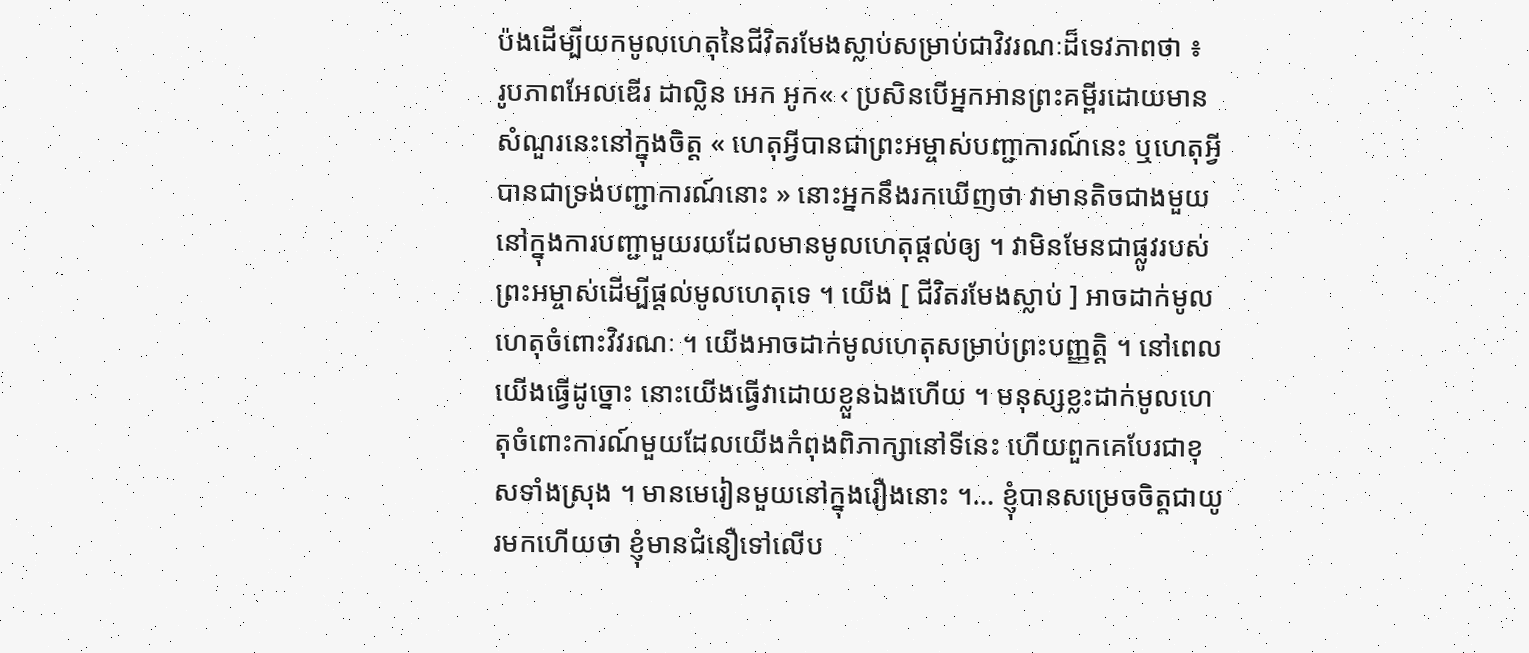ប៉ងដើម្បីយកមូលហេតុនៃជីវិតរមែងស្លាប់សម្រាប់ជាវិវរណៈដ៏ទេវភាពថា ៖
រូបភាពអែលឌើរ ដាល្លិន អេក អូក« ‹ ប្រសិនបើអ្នកអានព្រះគម្ពីរដោយមានសំណួរនេះនៅក្នុងចិត្ត « ហេតុអ្វីបានជាព្រះអម្ចាស់បញ្ជាការណ៍នេះ ឬហេតុអ្វីបានជាទ្រង់បញ្ជាការណ៍នោះ » នោះអ្នកនឹងរកឃើញថា វាមានតិចជាងមួយ នៅក្នុងការបញ្ជាមួយរយដែលមានមូលហេតុផ្ដល់ឲ្យ ។ វាមិនមែនជាផ្លូវរបស់ព្រះអម្ចាស់ដើម្បីផ្ដល់មូលហេតុទេ ។ យើង [ ជីវិតរមែងស្លាប់ ] អាចដាក់មូលហេតុចំពោះវិវរណៈ ។ យើងអាចដាក់មូលហេតុសម្រាប់ព្រះបញ្ញត្តិ ។ នៅពេលយើងធ្វើដូច្នោះ នោះយើងធ្វើវាដោយខ្លួនឯងហើយ ។ មនុស្សខ្លះដាក់មូលហេតុចំពោះការណ៍មួយដែលយើងកំពុងពិភាក្សានៅទីនេះ ហើយពួកគេបែរជាខុសទាំងស្រុង ។ មានមេរៀនមួយនៅក្នុងរឿងនោះ ។… ខ្ញុំបានសម្រេចចិត្តជាយូរមកហើយថា ខ្ញុំមានជំនឿទៅលើប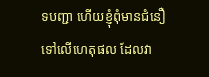ទបញ្ជា ហើយខ្ញុំពុំមានជំនឿទៅលើហេតុផល ដែលវា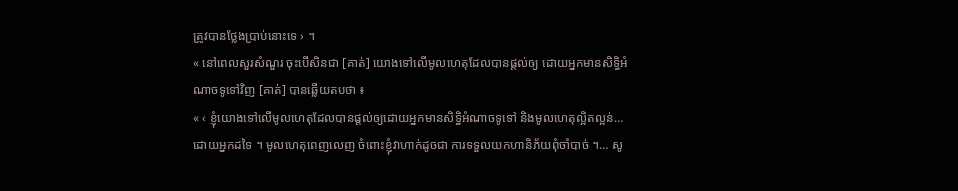ត្រូវបានថ្លែងប្រាប់នោះទេ › ។
« នៅពេលសួរសំណួរ ចុះបើសិនជា [គាត់] យោងទៅលើមូលហេតុដែលបានផ្ដល់ឲ្យ ដោយអ្នកមានសិទ្ធិអំណាចទូទៅវិញ [គាត់] បានឆ្លើយតបថា ៖
« ‹ ខ្ញុំយោងទៅលើមូលហេតុដែលបានផ្ដល់ឲ្យដោយអ្នកមានសិទ្ធិអំណាចទូទៅ និងមូលហេតុល្អិតល្អន់… ដោយអ្នកដទៃ ។ មូលហេតុពេញលេញ ចំពោះខ្ញុំវាហាក់ដូចជា ការទទួលយកហានិភ័យពុំចាំបាច់ ។… សូ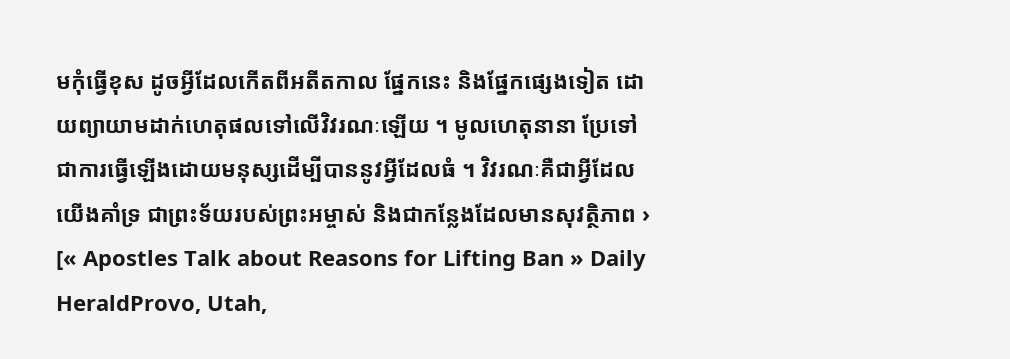មកុំធ្វើខុស ដូចអ្វីដែលកើតពីអតីតកាល ផ្នែកនេះ និងផ្នែកផ្សេងទៀត ដោយព្យាយាមដាក់ហេតុផលទៅលើវិវរណៈឡើយ ។ មូលហេតុនានា ប្រែទៅជាការធ្វើឡើងដោយមនុស្សដើម្បីបាននូវអ្វីដែលធំ ។ វិវរណៈគឺជាអ្វីដែលយើងគាំទ្រ ជាព្រះទ័យរបស់ព្រះអម្ចាស់ និងជាកន្លែងដែលមានសុវត្ថិភាព › [« Apostles Talk about Reasons for Lifting Ban » Daily HeraldProvo, Utah,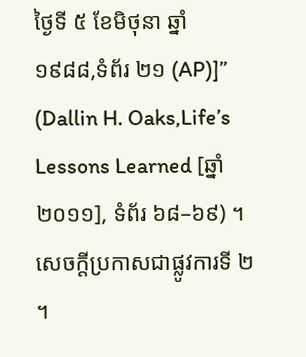ថ្ងៃទី ៥ ខែមិថុនា ឆ្នាំ ១៩៨៨,ទំព័រ ២១ (AP)]” (Dallin H. Oaks,Life’s Lessons Learned [ឆ្នាំ ២០១១], ទំព័រ ៦៨–៦៩) ។
សេចក្តីប្រកាសជាផ្លូវការទី ២ ។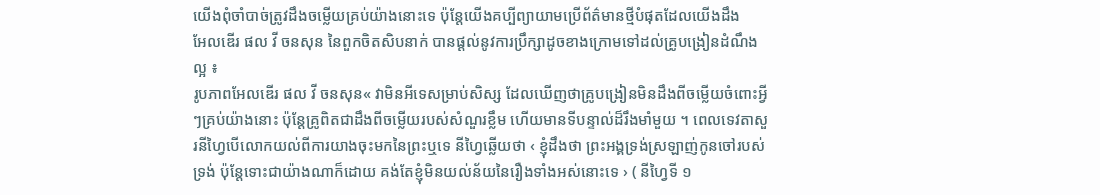យើងពុំចាំបាច់ត្រូវដឹងចម្លើយគ្រប់យ៉ាងនោះទេ ប៉ុន្តែយើងគប្បីព្យាយាមប្រើព័ត៌មានថ្មីបំផុតដែលយើងដឹង
អែលឌើរ ផល វី ចនសុន នៃពួកចិតសិបនាក់ បានផ្ដល់នូវការប្រឹក្សាដូចខាងក្រោមទៅដល់គ្រូបង្រៀនដំណឹងល្អ ៖
រូបភាពអែលឌើរ ផល វី ចនសុន« វាមិនអីទេសម្រាប់សិស្ស ដែលឃើញថាគ្រូបង្រៀនមិនដឹងពីចម្លើយចំពោះអ្វីៗគ្រប់យ៉ាងនោះ ប៉ុន្តែគ្រូពិតជាដឹងពីចម្លើយរបស់សំណួរខ្លឹម ហើយមានទីបន្ទាល់ដ៏រឹងមាំមួយ ។ ពេលទេវតាសួរនីហ្វៃបើលោកយល់ពីការយាងចុះមកនៃព្រះឬទេ នីហ្វៃឆ្លើយថា ‹ ខ្ញុំដឹងថា ព្រះអង្គទ្រង់ស្រឡាញ់កូនចៅរបស់ទ្រង់ ប៉ុន្តែទោះជាយ៉ាងណាក៏ដោយ គង់តែខ្ញុំមិនយល់ន័យនៃរឿងទាំងអស់នោះទេ › ( នីហ្វៃទី ១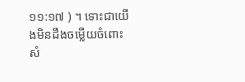១១:១៧ ) ។ ទោះជាយើងមិនដឹងចម្លើយចំពោះសំ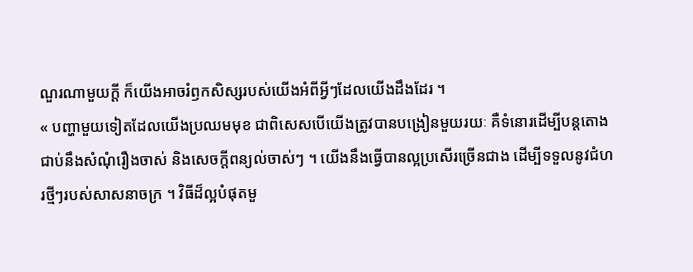ណួរណាមួយក្ដី ក៏យើងអាចរំឭកសិស្សរបស់យើងអំពីអ្វីៗដែលយើងដឹងដែរ ។
« បញ្ហាមួយទៀតដែលយើងប្រឈមមុខ ជាពិសេសបើយើងត្រូវបានបង្រៀនមួយរយៈ គឺទំនោរដើម្បីបន្ដតោងជាប់នឹងសំណុំរឿងចាស់ និងសេចក្តីពន្យល់ចាស់ៗ ។ យើងនឹងធ្វើបានល្អប្រសើរច្រើនជាង ដើម្បីទទួលនូវជំហរថ្មីៗរបស់សាសនាចក្រ ។ វិធីដ៏ល្អបំផុតមួ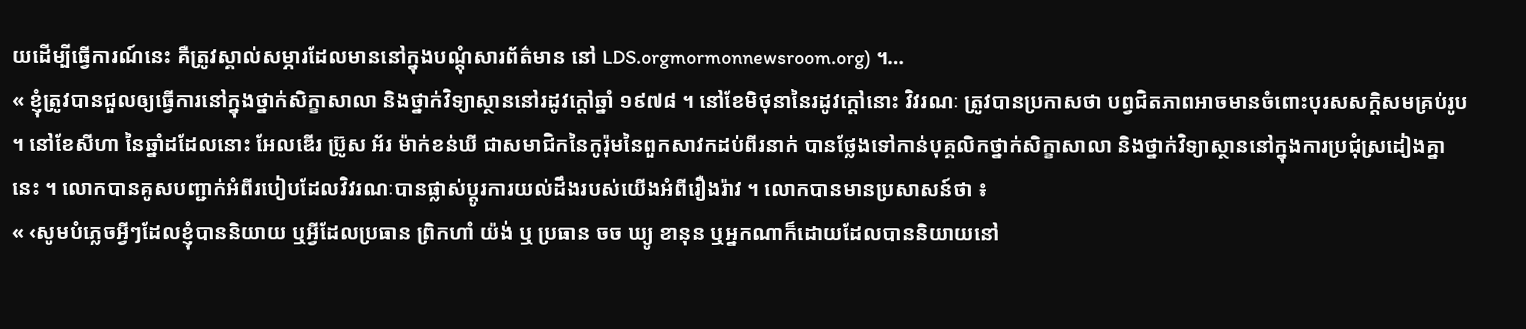យដើម្បីធ្វើការណ៍នេះ គឺត្រូវស្គាល់សម្ភារដែលមាននៅក្នុងបណ្ដុំសារព័ត៌មាន នៅ LDS.orgmormonnewsroom.org) ។…
« ខ្ញុំត្រូវបានជួលឲ្យធ្វើការនៅក្នុងថ្នាក់សិក្ខាសាលា និងថ្នាក់វិទ្យាស្ថាននៅរដូវក្ដៅឆ្នាំ ១៩៧៨ ។ នៅខែមិថុនានៃរដូវក្ដៅនោះ វិវរណៈ ត្រូវបានប្រកាសថា បព្វជិតភាពអាចមានចំពោះបុរសសក្ដិសមគ្រប់រូប ។ នៅខែសីហា នៃឆ្នាំដដែលនោះ អែលឌើរ ប្រ៊ូស អ័រ ម៉ាក់ខន់ឃី ជាសមាជិកនៃកូរ៉ុមនៃពួកសាវកដប់ពីរនាក់ បានថ្លែងទៅកាន់បុគ្គលិកថ្នាក់សិក្ខាសាលា និងថ្នាក់វិទ្យាស្ថាននៅក្នុងការប្រជុំស្រដៀងគ្នានេះ ។ លោកបានគូសបញ្ជាក់អំពីរបៀបដែលវិវរណៈបានផ្លាស់ប្ដូរការយល់ដឹងរបស់យើងអំពីរឿងរ៉ាវ ។ លោកបានមានប្រសាសន៍ថា ៖
« ‹សូមបំភ្លេចអ្វីៗដែលខ្ញុំបាននិយាយ ឬអ្វីដែលប្រធាន ព្រិកហាំ យ៉ង់ ឬ ប្រធាន ចច ឃ្យូ ខានុន ឬអ្នកណាក៏ដោយដែលបាននិយាយនៅ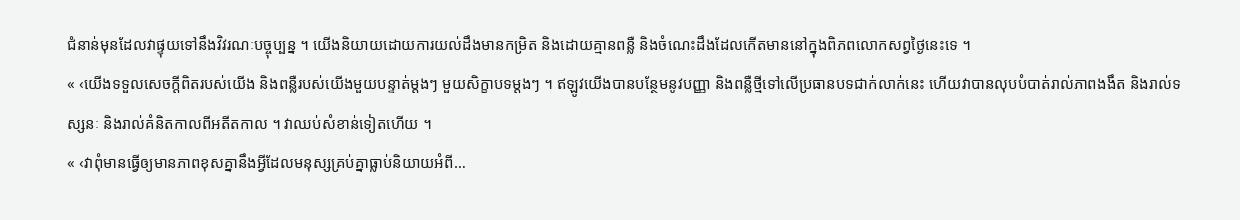ជំនាន់មុនដែលវាផ្ទុយទៅនឹងវិវរណៈបច្ចុប្បន្ន ។ យើងនិយាយដោយការយល់ដឹងមានកម្រិត និងដោយគ្មានពន្លឺ និងចំណេះដឹងដែលកើតមាននៅក្នុងពិភពលោកសព្វថ្ងៃនេះទេ ។
« ‹យើងទទួលសេចក្ដីពិតរបស់យើង និងពន្លឺរបស់យើងមួយបន្ទាត់ម្ដងៗ មួយសិក្ខាបទម្ដងៗ ។ ឥឡូវយើងបានបន្ថែមនូវបញ្ញា និងពន្លឺថ្មីទៅលើប្រធានបទជាក់លាក់នេះ ហើយវាបានលុបបំបាត់រាល់ភាពងងឹត និងរាល់ទស្សនៈ និងរាល់គំនិតកាលពីអតីតកាល ។ វាឈប់សំខាន់ទៀតហើយ ។
« ‹វាពុំមានធ្វើឲ្យមានភាពខុសគ្នានឹងអ្វីដែលមនុស្សគ្រប់គ្នាធ្លាប់និយាយអំពី…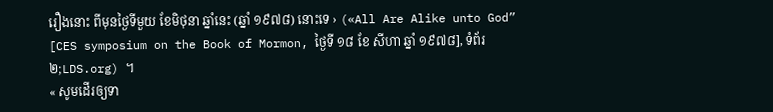រឿងនោះ ពីមុនថ្ងៃទីមួយ ខែមិថុនា ឆ្នាំនេះ (ឆ្នាំ ១៩៧៨) នោះទេ › («All Are Alike unto God” [CES symposium on the Book of Mormon, ថ្ងៃទី ១៨ ខែ សីហា ឆ្នាំ ១៩៧៨], ទំព័រ ២;LDS.org) ។
« សូមដើរឲ្យទា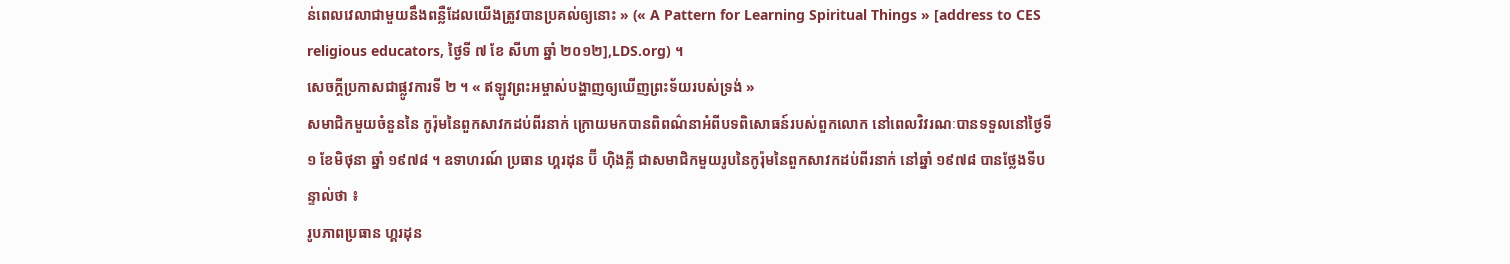ន់ពេលវេលាជាមួយនឹងពន្លឺដែលយើងត្រូវបានប្រគល់ឲ្យនោះ » (« A Pattern for Learning Spiritual Things » [address to CES religious educators, ថ្ងៃទី ៧ ខែ សីហា ឆ្នាំ ២០១២],LDS.org) ។
សេចក្តីប្រកាសជាផ្លូវការទី ២ ។ « ឥឡូវព្រះអម្ចាស់បង្ហាញឲ្យឃើញព្រះទ័យរបស់ទ្រង់ »
សមាជិកមួយចំនួននៃ កូរ៉ុមនៃពួកសាវកដប់ពីរនាក់ ក្រោយមកបានពិពណ៌នាអំពីបទពិសោធន៍របស់ពួកលោក នៅពេលវិវរណៈបានទទួលនៅថ្ងៃទី ១ ខែមិថុនា ឆ្នាំ ១៩៧៨ ។ ឧទាហរណ៍ ប្រធាន ហ្គរដុន ប៊ី ហ៊ិងគ្លី ជាសមាជិកមួយរូបនៃកូរ៉ុមនៃពួកសាវកដប់ពីរនាក់ នៅឆ្នាំ ១៩៧៨ បានថ្លែងទីបន្ទាល់ថា ៖
រូបភាពប្រធាន ហ្គរដុន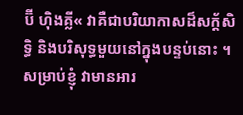ប៊ី ហ៊ិងគ្លី« វាគឺជាបរិយាកាសដ៏សក្ដ័សិទ្ធិ និងបរិសុទ្ធមួយនៅក្នុងបន្ទប់នោះ ។ សម្រាប់ខ្ញុំ វាមានអារ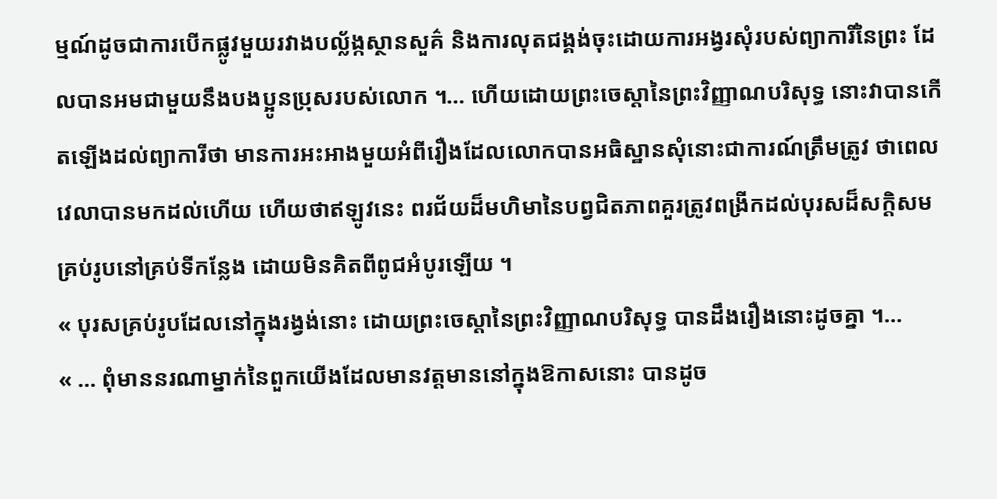ម្មណ៍ដូចជាការបើកផ្លូវមួយរវាងបល្ល័ង្កស្ថានសួគ៌ និងការលុតជង្គង់ចុះដោយការអង្វរសុំរបស់ព្យាការីនៃព្រះ ដែលបានអមជាមួយនឹងបងប្អូនប្រុសរបស់លោក ។… ហើយដោយព្រះចេស្ដានៃព្រះវិញ្ញាណបរិសុទ្ធ នោះវាបានកើតឡើងដល់ព្យាការីថា មានការអះអាងមួយអំពីរឿងដែលលោកបានអធិស្ឋានសុំនោះជាការណ៍ត្រឹមត្រូវ ថាពេលវេលាបានមកដល់ហើយ ហើយថាឥឡូវនេះ ពរជ័យដ៏មហិមានៃបព្វជិតភាពគួរត្រូវពង្រីកដល់បុរសដ៏សក្ដិសមគ្រប់រូបនៅគ្រប់ទីកន្លែង ដោយមិនគិតពីពូជអំបូរឡើយ ។
« បុរសគ្រប់រូបដែលនៅក្នុងរង្វង់នោះ ដោយព្រះចេស្ដានៃព្រះវិញ្ញាណបរិសុទ្ធ បានដឹងរឿងនោះដូចគ្នា ។…
« … ពុំមាននរណាម្នាក់នៃពួកយើងដែលមានវត្តមាននៅក្នុងឱកាសនោះ បានដូច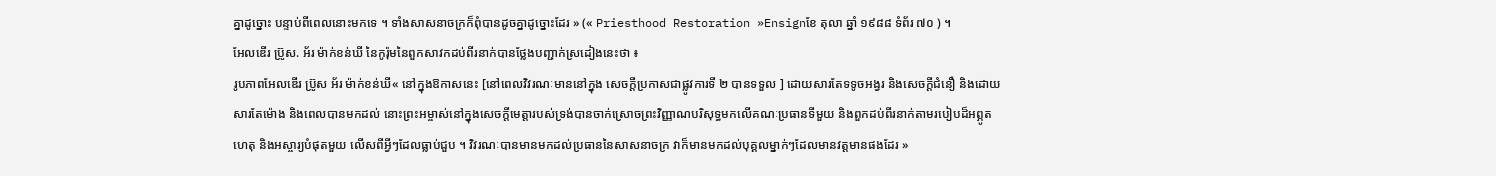គ្នាដូច្នោះ បន្ទាប់ពីពេលនោះមកទេ ។ ទាំងសាសនាចក្រក៏ពុំបានដូចគ្នាដូច្នោះដែរ » (« Priesthood Restoration »Ensignខែ តុលា ឆ្នាំ ១៩៨៨ ទំព័រ ៧០ ) ។
អែលឌើរ ប្រ៊ូស. អ័រ ម៉ាក់ខន់ឃី នៃកូរ៉ុមនៃពួកសាវកដប់ពីរនាក់បានថ្លែងបញ្ជាក់ស្រដៀងនេះថា ៖
រូបភាពអែលឌើរ ប្រ៊ូស អ័រ ម៉ាក់ខន់ឃី« នៅក្នុងឱកាសនេះ [នៅពេលវិវរណៈមាននៅក្នុង សេចក្ដីប្រកាសជាផ្លូវការទី ២ បានទទួល ] ដោយសារតែទទូចអង្វរ និងសេចក្ដីជំនឿ និងដោយសារតែម៉ោង និងពេលបានមកដល់ នោះព្រះអម្ចាស់នៅក្នុងសេចក្ដីមេត្តារបស់ទ្រង់បានចាក់ស្រោចព្រះវិញ្ញាណបរិសុទ្ធមកលើគណៈប្រធានទីមួយ និងពួកដប់ពីរនាក់តាមរបៀបដ៏អព្ភូតហេតុ និងអស្ចារ្យបំផុតមួយ លើសពីអ្វីៗដែលធ្លាប់ជួប ។ វិវរណៈបានមានមកដល់ប្រធាននៃសាសនាចក្រ វាក៏មានមកដល់បុគ្គលម្នាក់ៗដែលមានវត្តមានផងដែរ »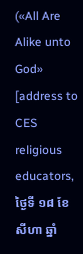(«All Are Alike unto God» [address to CES religious educators, ថ្ងៃទី ១៨ ខែសីហា ឆ្នាំ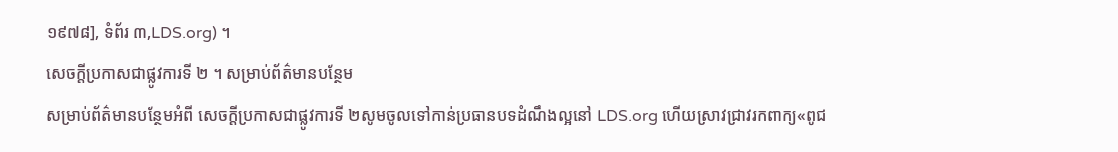១៩៧៨], ទំព័រ ៣,LDS.org) ។
សេចក្តីប្រកាសជាផ្លូវការទី ២ ។ សម្រាប់ព័ត៌មានបន្ថែម
សម្រាប់ព័ត៌មានបន្ថែមអំពី សេចក្ដីប្រកាសជាផ្លូវការទី ២សូមចូលទៅកាន់ប្រធានបទដំណឹងល្អនៅ LDS.org ហើយស្រាវជ្រាវរកពាក្យ«ពូជ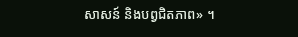សាសន៍ និងបព្វជិតភាព» ។